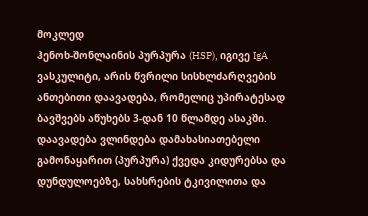მოკლედ
ჰენოხ-შონლაინის პურპურა (HSP), იგივე IgA ვასკულიტი, არის წვრილი სისხლძარღვების ანთებითი დაავადება, რომელიც უპირატესად ბავშვებს აწუხებს 3-დან 10 წლამდე ასაკში. დაავადება ვლინდება დამახასიათებელი გამონაყარით (პურპურა) ქვედა კიდურებსა და დუნდულოებზე, სახსრების ტკივილითა და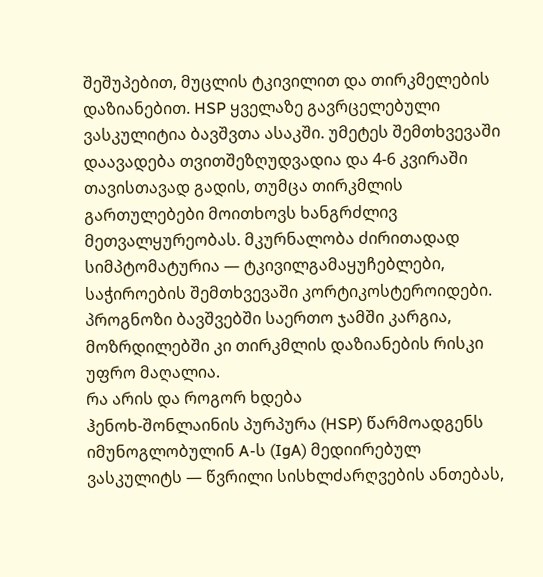შეშუპებით, მუცლის ტკივილით და თირკმელების დაზიანებით. HSP ყველაზე გავრცელებული ვასკულიტია ბავშვთა ასაკში. უმეტეს შემთხვევაში დაავადება თვითშეზღუდვადია და 4-6 კვირაში თავისთავად გადის, თუმცა თირკმლის გართულებები მოითხოვს ხანგრძლივ მეთვალყურეობას. მკურნალობა ძირითადად სიმპტომატურია — ტკივილგამაყუჩებლები, საჭიროების შემთხვევაში კორტიკოსტეროიდები. პროგნოზი ბავშვებში საერთო ჯამში კარგია, მოზრდილებში კი თირკმლის დაზიანების რისკი უფრო მაღალია.
რა არის და როგორ ხდება
ჰენოხ-შონლაინის პურპურა (HSP) წარმოადგენს იმუნოგლობულინ A-ს (IgA) მედიირებულ ვასკულიტს — წვრილი სისხლძარღვების ანთებას,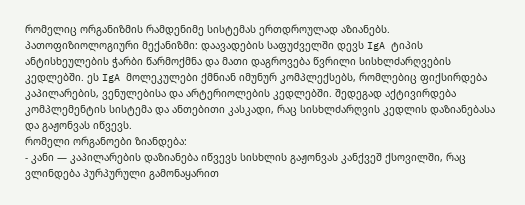რომელიც ორგანიზმის რამდენიმე სისტემას ერთდროულად აზიანებს.
პათოფიზიოლოგიური მექანიზმი: დაავადების საფუძველში დევს IgA ტიპის ანტისხეულების ჭარბი წარმოქმნა და მათი დაგროვება წვრილი სისხლძარღვების კედლებში. ეს IgA მოლეკულები ქმნიან იმუნურ კომპლექსებს, რომლებიც ფიქსირდება კაპილარების, ვენულებისა და არტერიოლების კედლებში. შედეგად აქტივირდება კომპლემენტის სისტემა და ანთებითი კასკადი, რაც სისხლძარღვის კედლის დაზიანებასა და გაჟონვას იწვევს.
რომელი ორგანოები ზიანდება:
- კანი — კაპილარების დაზიანება იწვევს სისხლის გაჟონვას კანქვეშ ქსოვილში, რაც ვლინდება პურპურული გამონაყარით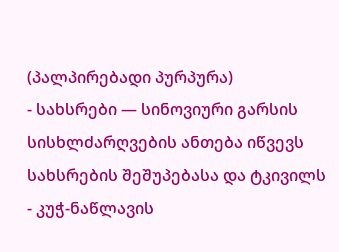(პალპირებადი პურპურა)
- სახსრები — სინოვიური გარსის სისხლძარღვების ანთება იწვევს სახსრების შეშუპებასა და ტკივილს
- კუჭ-ნაწლავის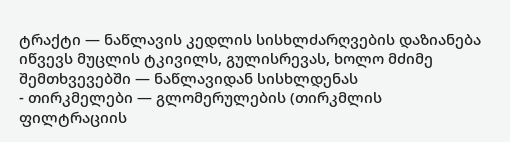ტრაქტი — ნაწლავის კედლის სისხლძარღვების დაზიანება იწვევს მუცლის ტკივილს, გულისრევას, ხოლო მძიმე შემთხვევებში — ნაწლავიდან სისხლდენას
- თირკმელები — გლომერულების (თირკმლის ფილტრაციის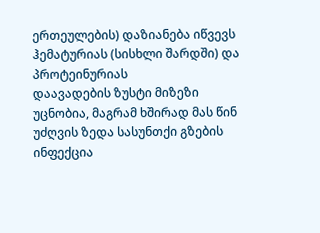ერთეულების) დაზიანება იწვევს ჰემატურიას (სისხლი შარდში) და პროტეინურიას
დაავადების ზუსტი მიზეზი უცნობია, მაგრამ ხშირად მას წინ უძღვის ზედა სასუნთქი გზების ინფექცია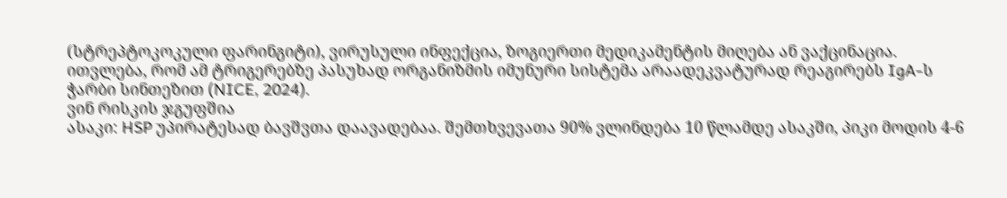(სტრეპტოკოკული ფარინგიტი), ვირუსული ინფექცია, ზოგიერთი მედიკამენტის მიღება ან ვაქცინაცია. ითვლება, რომ ამ ტრიგერებზე პასუხად ორგანიზმის იმუნური სისტემა არაადეკვატურად რეაგირებს IgA-ს ჭარბი სინთეზით (NICE, 2024).
ვინ რისკის ჯგუფშია
ასაკი: HSP უპირატესად ბავშვთა დაავადებაა. შემთხვევათა 90% ვლინდება 10 წლამდე ასაკში, პიკი მოდის 4-6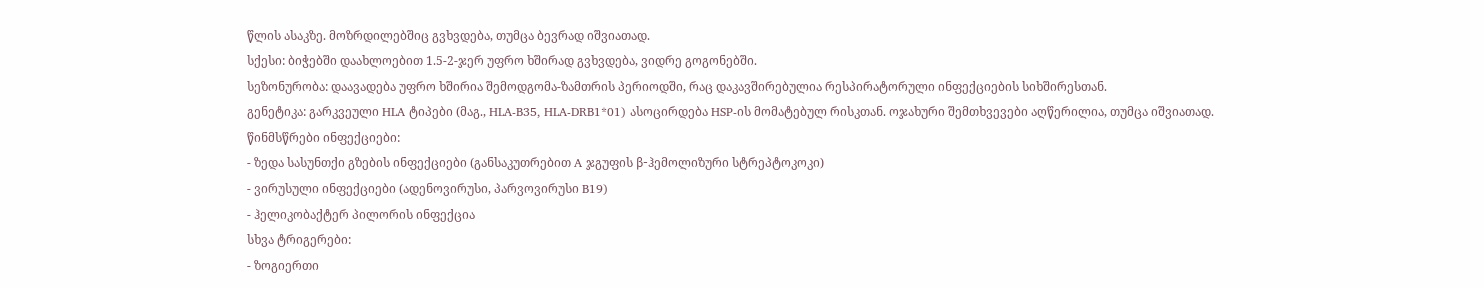წლის ასაკზე. მოზრდილებშიც გვხვდება, თუმცა ბევრად იშვიათად.
სქესი: ბიჭებში დაახლოებით 1.5-2-ჯერ უფრო ხშირად გვხვდება, ვიდრე გოგონებში.
სეზონურობა: დაავადება უფრო ხშირია შემოდგომა-ზამთრის პერიოდში, რაც დაკავშირებულია რესპირატორული ინფექციების სიხშირესთან.
გენეტიკა: გარკვეული HLA ტიპები (მაგ., HLA-B35, HLA-DRB1*01) ასოცირდება HSP-ის მომატებულ რისკთან. ოჯახური შემთხვევები აღწერილია, თუმცა იშვიათად.
წინმსწრები ინფექციები:
- ზედა სასუნთქი გზების ინფექციები (განსაკუთრებით A ჯგუფის β-ჰემოლიზური სტრეპტოკოკი)
- ვირუსული ინფექციები (ადენოვირუსი, პარვოვირუსი B19)
- ჰელიკობაქტერ პილორის ინფექცია
სხვა ტრიგერები:
- ზოგიერთი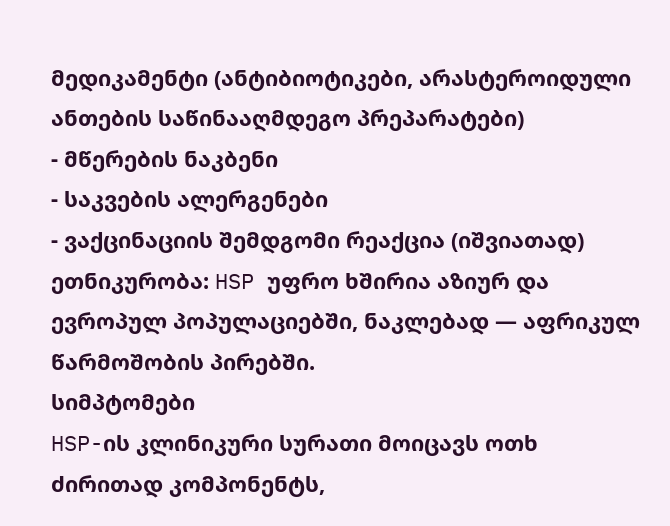მედიკამენტი (ანტიბიოტიკები, არასტეროიდული ანთების საწინააღმდეგო პრეპარატები)
- მწერების ნაკბენი
- საკვების ალერგენები
- ვაქცინაციის შემდგომი რეაქცია (იშვიათად)
ეთნიკურობა: HSP უფრო ხშირია აზიურ და ევროპულ პოპულაციებში, ნაკლებად — აფრიკულ წარმოშობის პირებში.
სიმპტომები
HSP-ის კლინიკური სურათი მოიცავს ოთხ ძირითად კომპონენტს,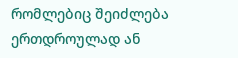რომლებიც შეიძლება ერთდროულად ან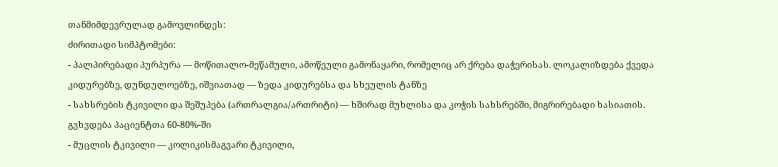თანმიმდევრულად გამოვლინდეს:
ძირითადი სიმპტომები:
- პალპირებადი პურპურა — მოწითალო-მეწამული, ამოწეული გამონაყარი, რომელიც არ ქრება დაჭერისას. ლოკალიზდება ქვედა კიდურებზე, დუნდულოებზე, იშვიათად — ზედა კიდურებსა და სხეულის ტანზე
- სახსრების ტკივილი და შეშუპება (ართრალგია/ართრიტი) — ხშირად მუხლისა და კოჭის სახსრებში, მიგრირებადი ხასიათის. გვხვდება პაციენტთა 60-80%-ში
- მუცლის ტკივილი — კოლიკისმაგვარი ტკივილი,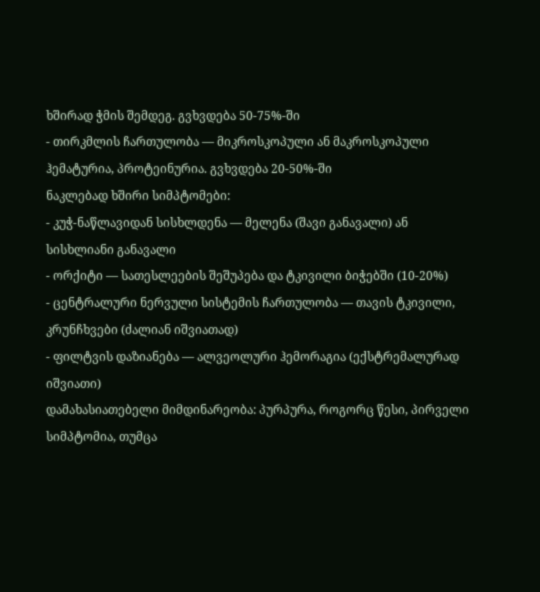ხშირად ჭმის შემდეგ. გვხვდება 50-75%-ში
- თირკმლის ჩართულობა — მიკროსკოპული ან მაკროსკოპული ჰემატურია, პროტეინურია. გვხვდება 20-50%-ში
ნაკლებად ხშირი სიმპტომები:
- კუჭ-ნაწლავიდან სისხლდენა — მელენა (შავი განავალი) ან სისხლიანი განავალი
- ორქიტი — სათესლეების შეშუპება და ტკივილი ბიჭებში (10-20%)
- ცენტრალური ნერვული სისტემის ჩართულობა — თავის ტკივილი, კრუნჩხვები (ძალიან იშვიათად)
- ფილტვის დაზიანება — ალვეოლური ჰემორაგია (ექსტრემალურად იშვიათი)
დამახასიათებელი მიმდინარეობა: პურპურა, როგორც წესი, პირველი სიმპტომია, თუმცა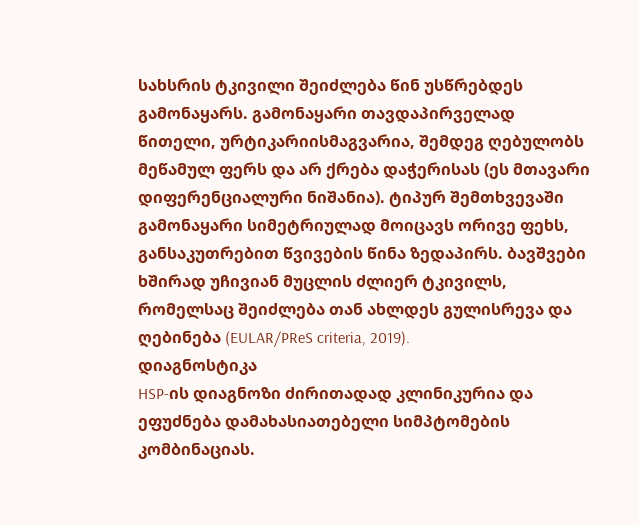სახსრის ტკივილი შეიძლება წინ უსწრებდეს გამონაყარს. გამონაყარი თავდაპირველად წითელი, ურტიკარიისმაგვარია, შემდეგ ღებულობს მეწამულ ფერს და არ ქრება დაჭერისას (ეს მთავარი დიფერენციალური ნიშანია). ტიპურ შემთხვევაში გამონაყარი სიმეტრიულად მოიცავს ორივე ფეხს, განსაკუთრებით წვივების წინა ზედაპირს. ბავშვები ხშირად უჩივიან მუცლის ძლიერ ტკივილს, რომელსაც შეიძლება თან ახლდეს გულისრევა და ღებინება (EULAR/PReS criteria, 2019).
დიაგნოსტიკა
HSP-ის დიაგნოზი ძირითადად კლინიკურია და ეფუძნება დამახასიათებელი სიმპტომების კომბინაციას.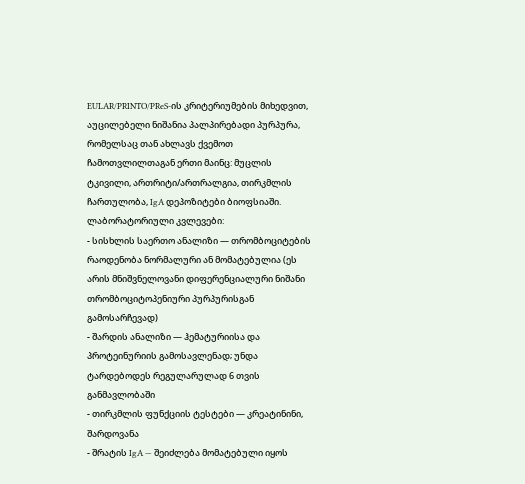EULAR/PRINTO/PReS-ის კრიტერიუმების მიხედვით, აუცილებელი ნიშანია პალპირებადი პურპურა, რომელსაც თან ახლავს ქვემოთ ჩამოთვლილთაგან ერთი მაინც: მუცლის ტკივილი, ართრიტი/ართრალგია, თირკმლის ჩართულობა, IgA დეპოზიტები ბიოფსიაში.
ლაბორატორიული კვლევები:
- სისხლის საერთო ანალიზი — თრომბოციტების რაოდენობა ნორმალური ან მომატებულია (ეს არის მნიშვნელოვანი დიფერენციალური ნიშანი თრომბოციტოპენიური პურპურისგან გამოსარჩევად)
- შარდის ანალიზი — ჰემატურიისა და პროტეინურიის გამოსავლენად; უნდა ტარდებოდეს რეგულარულად 6 თვის განმავლობაში
- თირკმლის ფუნქციის ტესტები — კრეატინინი, შარდოვანა
- შრატის IgA — შეიძლება მომატებული იყოს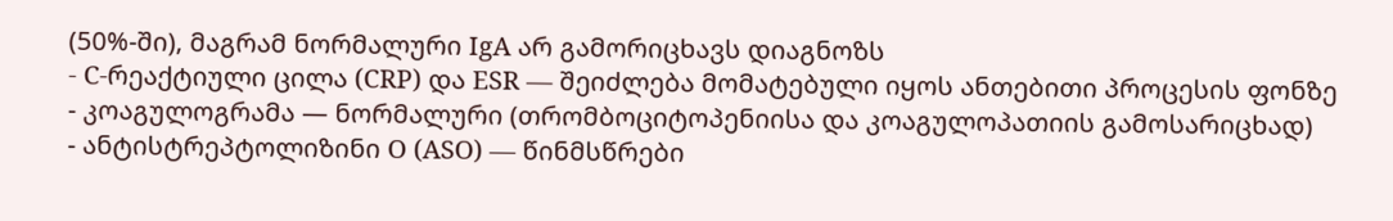(50%-ში), მაგრამ ნორმალური IgA არ გამორიცხავს დიაგნოზს
- C-რეაქტიული ცილა (CRP) და ESR — შეიძლება მომატებული იყოს ანთებითი პროცესის ფონზე
- კოაგულოგრამა — ნორმალური (თრომბოციტოპენიისა და კოაგულოპათიის გამოსარიცხად)
- ანტისტრეპტოლიზინი O (ASO) — წინმსწრები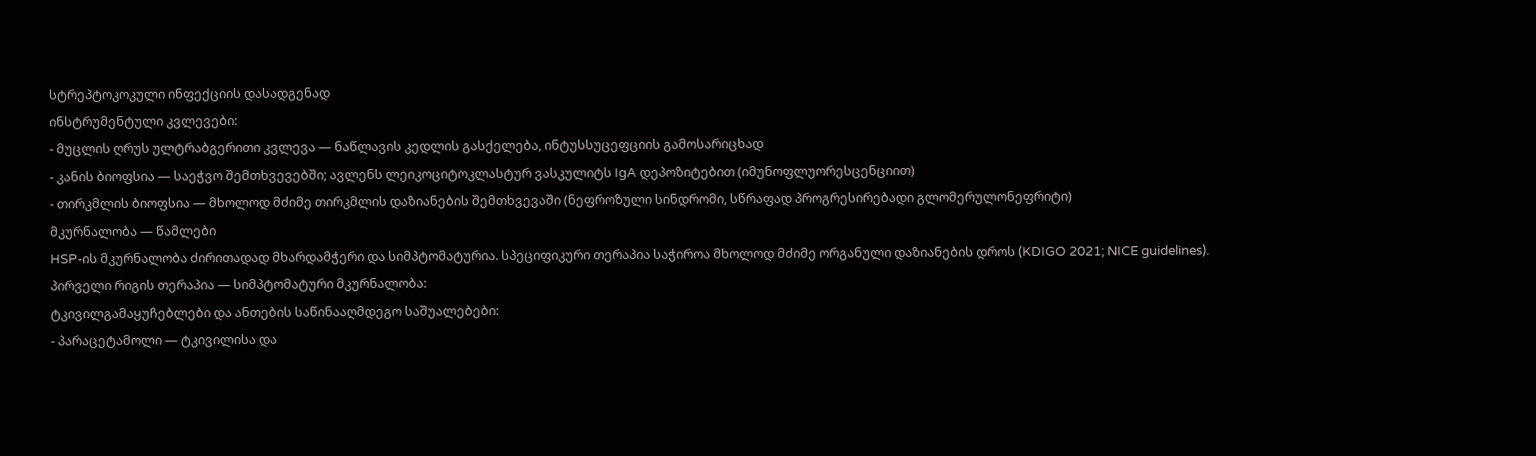სტრეპტოკოკული ინფექციის დასადგენად
ინსტრუმენტული კვლევები:
- მუცლის ღრუს ულტრაბგერითი კვლევა — ნაწლავის კედლის გასქელება, ინტუსსუცეფციის გამოსარიცხად
- კანის ბიოფსია — საეჭვო შემთხვევებში; ავლენს ლეიკოციტოკლასტურ ვასკულიტს IgA დეპოზიტებით (იმუნოფლუორესცენციით)
- თირკმლის ბიოფსია — მხოლოდ მძიმე თირკმლის დაზიანების შემთხვევაში (ნეფროზული სინდრომი, სწრაფად პროგრესირებადი გლომერულონეფრიტი)
მკურნალობა — წამლები
HSP-ის მკურნალობა ძირითადად მხარდამჭერი და სიმპტომატურია. სპეციფიკური თერაპია საჭიროა მხოლოდ მძიმე ორგანული დაზიანების დროს (KDIGO 2021; NICE guidelines).
პირველი რიგის თერაპია — სიმპტომატური მკურნალობა:
ტკივილგამაყუჩებლები და ანთების საწინააღმდეგო საშუალებები:
- პარაცეტამოლი — ტკივილისა და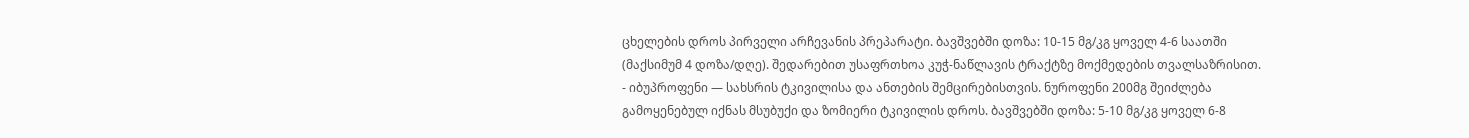ცხელების დროს პირველი არჩევანის პრეპარატი. ბავშვებში დოზა: 10-15 მგ/კგ ყოველ 4-6 საათში (მაქსიმუმ 4 დოზა/დღე). შედარებით უსაფრთხოა კუჭ-ნაწლავის ტრაქტზე მოქმედების თვალსაზრისით.
- იბუპროფენი — სახსრის ტკივილისა და ანთების შემცირებისთვის. ნუროფენი 200მგ შეიძლება გამოყენებულ იქნას მსუბუქი და ზომიერი ტკივილის დროს. ბავშვებში დოზა: 5-10 მგ/კგ ყოველ 6-8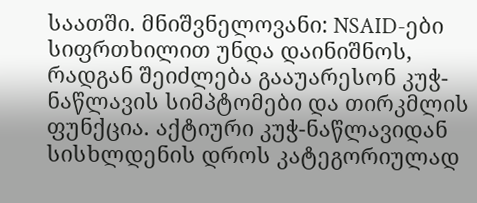საათში. მნიშვნელოვანი: NSAID-ები სიფრთხილით უნდა დაინიშნოს, რადგან შეიძლება გააუარესონ კუჭ-ნაწლავის სიმპტომები და თირკმლის ფუნქცია. აქტიური კუჭ-ნაწლავიდან სისხლდენის დროს კატეგორიულად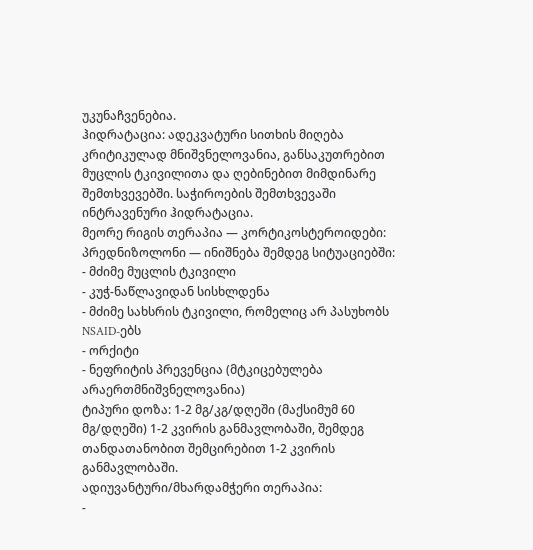უკუნაჩვენებია.
ჰიდრატაცია: ადეკვატური სითხის მიღება კრიტიკულად მნიშვნელოვანია, განსაკუთრებით მუცლის ტკივილითა და ღებინებით მიმდინარე შემთხვევებში. საჭიროების შემთხვევაში ინტრავენური ჰიდრატაცია.
მეორე რიგის თერაპია — კორტიკოსტეროიდები:
პრედნიზოლონი — ინიშნება შემდეგ სიტუაციებში:
- მძიმე მუცლის ტკივილი
- კუჭ-ნაწლავიდან სისხლდენა
- მძიმე სახსრის ტკივილი, რომელიც არ პასუხობს NSAID-ებს
- ორქიტი
- ნეფრიტის პრევენცია (მტკიცებულება არაერთმნიშვნელოვანია)
ტიპური დოზა: 1-2 მგ/კგ/დღეში (მაქსიმუმ 60 მგ/დღეში) 1-2 კვირის განმავლობაში, შემდეგ თანდათანობით შემცირებით 1-2 კვირის განმავლობაში.
ადიუვანტური/მხარდამჭერი თერაპია:
-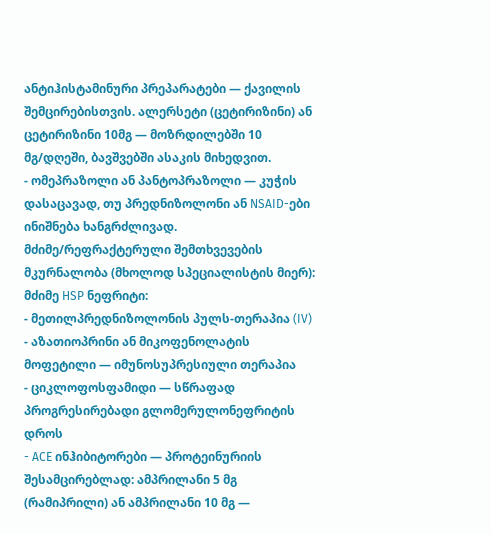ანტიჰისტამინური პრეპარატები — ქავილის შემცირებისთვის. ალერსეტი (ცეტირიზინი) ან ცეტირიზინი 10მგ — მოზრდილებში 10 მგ/დღეში, ბავშვებში ასაკის მიხედვით.
- ომეპრაზოლი ან პანტოპრაზოლი — კუჭის დასაცავად, თუ პრედნიზოლონი ან NSAID-ები ინიშნება ხანგრძლივად.
მძიმე/რეფრაქტერული შემთხვევების მკურნალობა (მხოლოდ სპეციალისტის მიერ):
მძიმე HSP ნეფრიტი:
- მეთილპრედნიზოლონის პულს-თერაპია (IV)
- აზათიოპრინი ან მიკოფენოლატის მოფეტილი — იმუნოსუპრესიული თერაპია
- ციკლოფოსფამიდი — სწრაფად პროგრესირებადი გლომერულონეფრიტის დროს
- ACE ინჰიბიტორები — პროტეინურიის შესამცირებლად: ამპრილანი 5 მგ (რამიპრილი) ან ამპრილანი 10 მგ —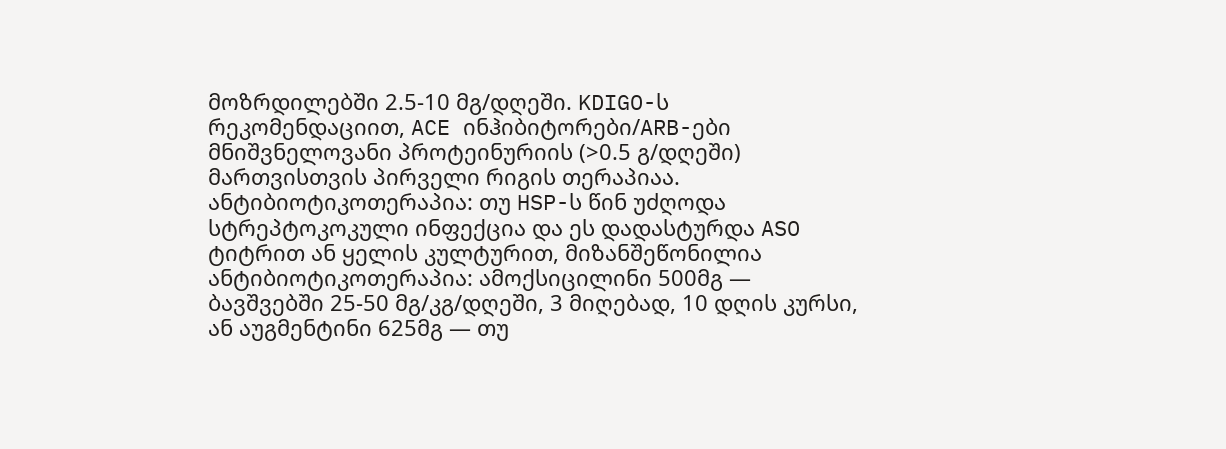მოზრდილებში 2.5-10 მგ/დღეში. KDIGO-ს რეკომენდაციით, ACE ინჰიბიტორები/ARB-ები მნიშვნელოვანი პროტეინურიის (>0.5 გ/დღეში) მართვისთვის პირველი რიგის თერაპიაა.
ანტიბიოტიკოთერაპია: თუ HSP-ს წინ უძღოდა სტრეპტოკოკული ინფექცია და ეს დადასტურდა ASO ტიტრით ან ყელის კულტურით, მიზანშეწონილია ანტიბიოტიკოთერაპია: ამოქსიცილინი 500მგ — ბავშვებში 25-50 მგ/კგ/დღეში, 3 მიღებად, 10 დღის კურსი, ან აუგმენტინი 625მგ — თუ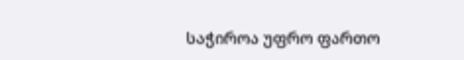საჭიროა უფრო ფართო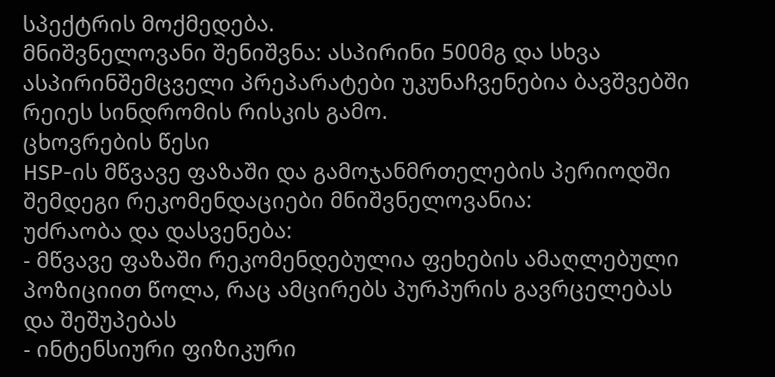სპექტრის მოქმედება.
მნიშვნელოვანი შენიშვნა: ასპირინი 500მგ და სხვა ასპირინშემცველი პრეპარატები უკუნაჩვენებია ბავშვებში რეიეს სინდრომის რისკის გამო.
ცხოვრების წესი
HSP-ის მწვავე ფაზაში და გამოჯანმრთელების პერიოდში შემდეგი რეკომენდაციები მნიშვნელოვანია:
უძრაობა და დასვენება:
- მწვავე ფაზაში რეკომენდებულია ფეხების ამაღლებული პოზიციით წოლა, რაც ამცირებს პურპურის გავრცელებას და შეშუპებას
- ინტენსიური ფიზიკური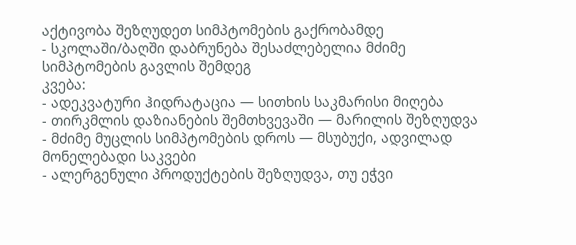აქტივობა შეზღუდეთ სიმპტომების გაქრობამდე
- სკოლაში/ბაღში დაბრუნება შესაძლებელია მძიმე სიმპტომების გავლის შემდეგ
კვება:
- ადეკვატური ჰიდრატაცია — სითხის საკმარისი მიღება
- თირკმლის დაზიანების შემთხვევაში — მარილის შეზღუდვა
- მძიმე მუცლის სიმპტომების დროს — მსუბუქი, ადვილად მონელებადი საკვები
- ალერგენული პროდუქტების შეზღუდვა, თუ ეჭვი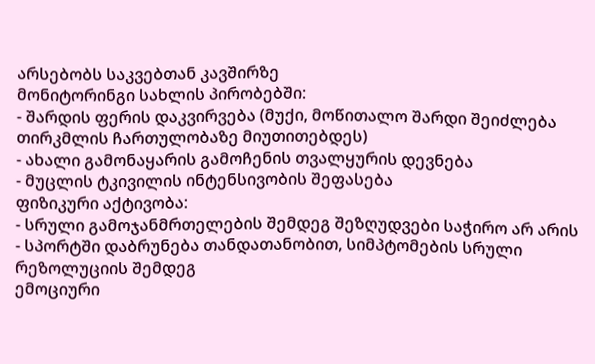არსებობს საკვებთან კავშირზე
მონიტორინგი სახლის პირობებში:
- შარდის ფერის დაკვირვება (მუქი, მოწითალო შარდი შეიძლება თირკმლის ჩართულობაზე მიუთითებდეს)
- ახალი გამონაყარის გამოჩენის თვალყურის დევნება
- მუცლის ტკივილის ინტენსივობის შეფასება
ფიზიკური აქტივობა:
- სრული გამოჯანმრთელების შემდეგ შეზღუდვები საჭირო არ არის
- სპორტში დაბრუნება თანდათანობით, სიმპტომების სრული რეზოლუციის შემდეგ
ემოციური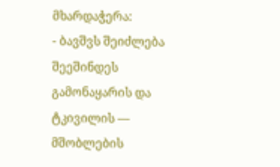მხარდაჭერა:
- ბავშვს შეიძლება შეეშინდეს გამონაყარის და ტკივილის — მშობლების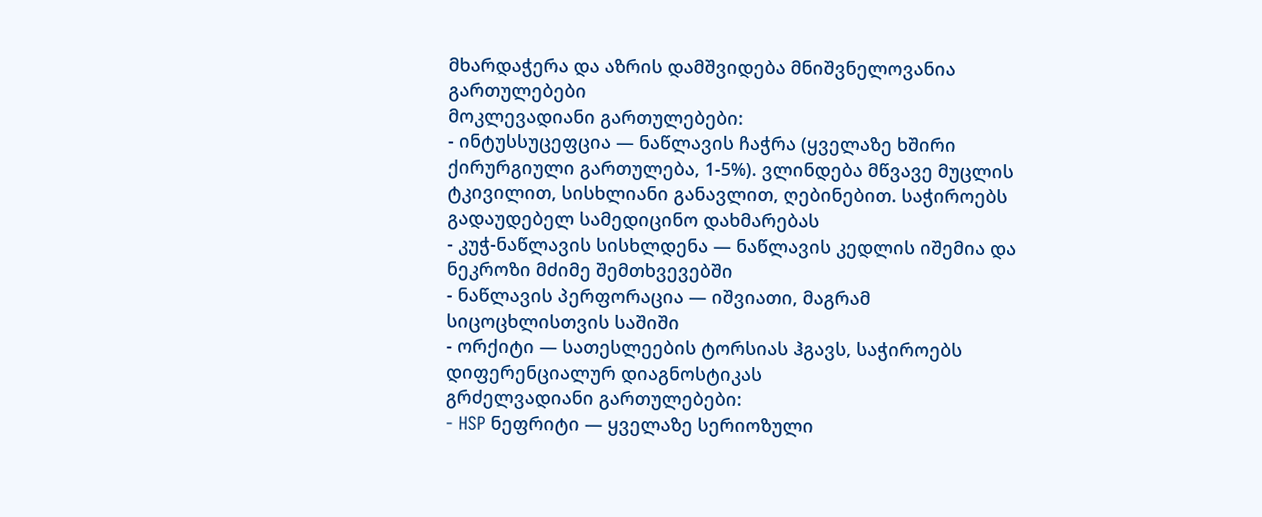მხარდაჭერა და აზრის დამშვიდება მნიშვნელოვანია
გართულებები
მოკლევადიანი გართულებები:
- ინტუსსუცეფცია — ნაწლავის ჩაჭრა (ყველაზე ხშირი ქირურგიული გართულება, 1-5%). ვლინდება მწვავე მუცლის ტკივილით, სისხლიანი განავლით, ღებინებით. საჭიროებს გადაუდებელ სამედიცინო დახმარებას
- კუჭ-ნაწლავის სისხლდენა — ნაწლავის კედლის იშემია და ნეკროზი მძიმე შემთხვევებში
- ნაწლავის პერფორაცია — იშვიათი, მაგრამ სიცოცხლისთვის საშიში
- ორქიტი — სათესლეების ტორსიას ჰგავს, საჭიროებს დიფერენციალურ დიაგნოსტიკას
გრძელვადიანი გართულებები:
- HSP ნეფრიტი — ყველაზე სერიოზული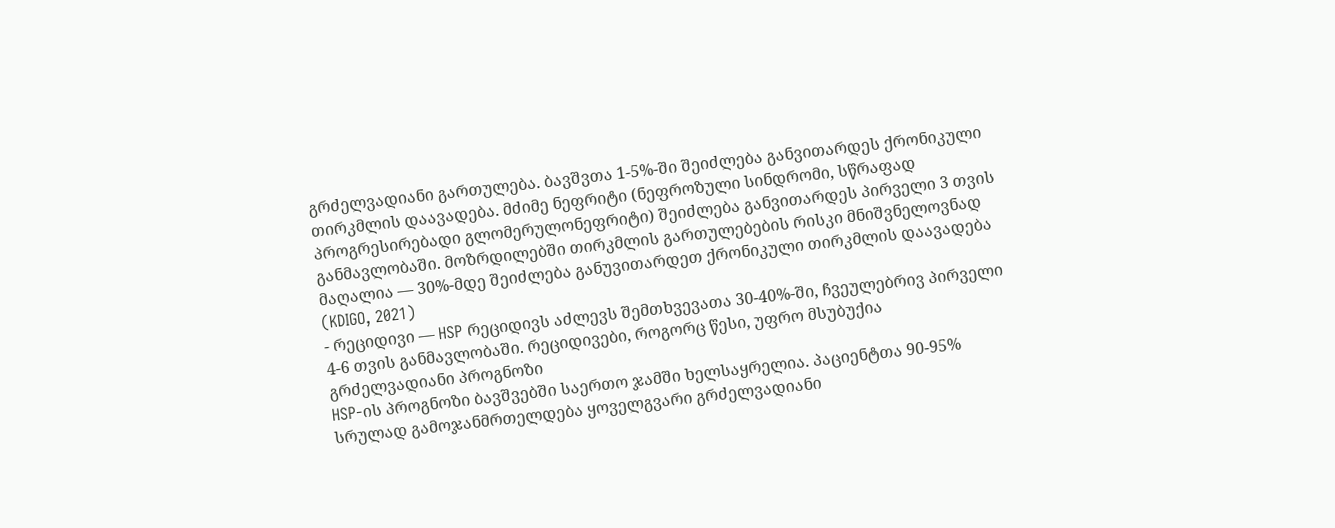გრძელვადიანი გართულება. ბავშვთა 1-5%-ში შეიძლება განვითარდეს ქრონიკული თირკმლის დაავადება. მძიმე ნეფრიტი (ნეფროზული სინდრომი, სწრაფად პროგრესირებადი გლომერულონეფრიტი) შეიძლება განვითარდეს პირველი 3 თვის განმავლობაში. მოზრდილებში თირკმლის გართულებების რისკი მნიშვნელოვნად მაღალია — 30%-მდე შეიძლება განუვითარდეთ ქრონიკული თირკმლის დაავადება (KDIGO, 2021)
- რეციდივი — HSP რეციდივს აძლევს შემთხვევათა 30-40%-ში, ჩვეულებრივ პირველი 4-6 თვის განმავლობაში. რეციდივები, როგორც წესი, უფრო მსუბუქია
გრძელვადიანი პროგნოზი
HSP-ის პროგნოზი ბავშვებში საერთო ჯამში ხელსაყრელია. პაციენტთა 90-95% სრულად გამოჯანმრთელდება ყოველგვარი გრძელვადიანი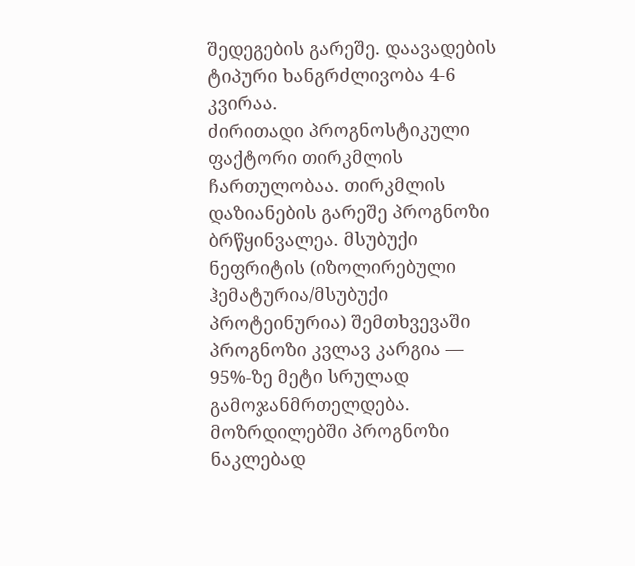შედეგების გარეშე. დაავადების ტიპური ხანგრძლივობა 4-6 კვირაა.
ძირითადი პროგნოსტიკული ფაქტორი თირკმლის ჩართულობაა. თირკმლის დაზიანების გარეშე პროგნოზი ბრწყინვალეა. მსუბუქი ნეფრიტის (იზოლირებული ჰემატურია/მსუბუქი პროტეინურია) შემთხვევაში პროგნოზი კვლავ კარგია — 95%-ზე მეტი სრულად გამოჯანმრთელდება.
მოზრდილებში პროგნოზი ნაკლებად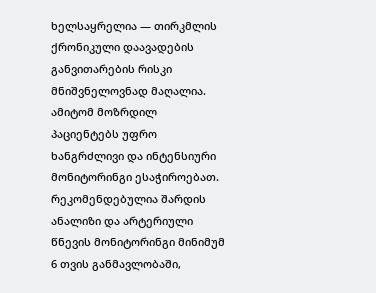ხელსაყრელია — თირკმლის ქრონიკული დაავადების განვითარების რისკი მნიშვნელოვნად მაღალია. ამიტომ მოზრდილ პაციენტებს უფრო ხანგრძლივი და ინტენსიური მონიტორინგი ესაჭიროებათ.
რეკომენდებულია შარდის ანალიზი და არტერიული წნევის მონიტორინგი მინიმუმ 6 თვის განმავლობაში,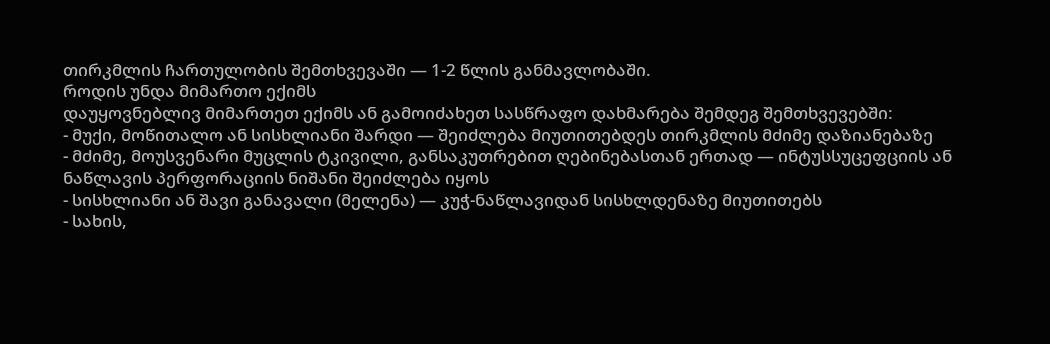თირკმლის ჩართულობის შემთხვევაში — 1-2 წლის განმავლობაში.
როდის უნდა მიმართო ექიმს
დაუყოვნებლივ მიმართეთ ექიმს ან გამოიძახეთ სასწრაფო დახმარება შემდეგ შემთხვევებში:
- მუქი, მოწითალო ან სისხლიანი შარდი — შეიძლება მიუთითებდეს თირკმლის მძიმე დაზიანებაზე
- მძიმე, მოუსვენარი მუცლის ტკივილი, განსაკუთრებით ღებინებასთან ერთად — ინტუსსუცეფციის ან ნაწლავის პერფორაციის ნიშანი შეიძლება იყოს
- სისხლიანი ან შავი განავალი (მელენა) — კუჭ-ნაწლავიდან სისხლდენაზე მიუთითებს
- სახის,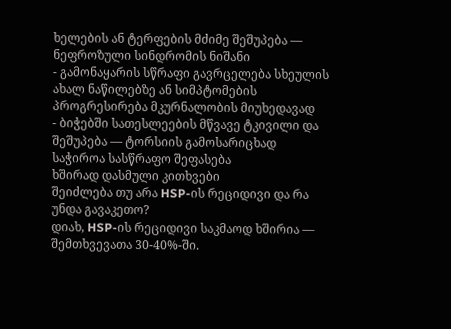ხელების ან ტერფების მძიმე შეშუპება — ნეფროზული სინდრომის ნიშანი
- გამონაყარის სწრაფი გავრცელება სხეულის ახალ ნაწილებზე ან სიმპტომების პროგრესირება მკურნალობის მიუხედავად
- ბიჭებში სათესლეების მწვავე ტკივილი და შეშუპება — ტორსიის გამოსარიცხად საჭიროა სასწრაფო შეფასება
ხშირად დასმული კითხვები
შეიძლება თუ არა HSP-ის რეციდივი და რა უნდა გავაკეთო?
დიახ, HSP-ის რეციდივი საკმაოდ ხშირია — შემთხვევათა 30-40%-ში.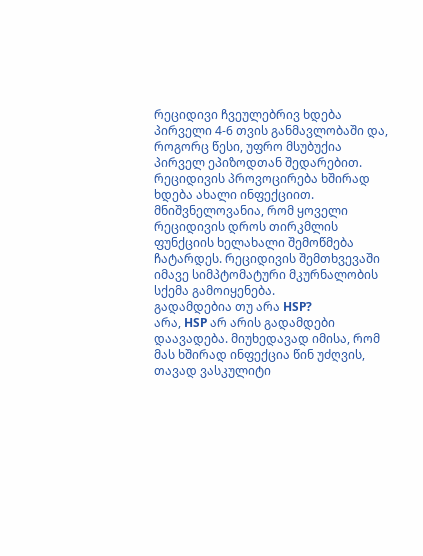რეციდივი ჩვეულებრივ ხდება პირველი 4-6 თვის განმავლობაში და, როგორც წესი, უფრო მსუბუქია პირველ ეპიზოდთან შედარებით. რეციდივის პროვოცირება ხშირად ხდება ახალი ინფექციით. მნიშვნელოვანია, რომ ყოველი რეციდივის დროს თირკმლის ფუნქციის ხელახალი შემოწმება ჩატარდეს. რეციდივის შემთხვევაში იმავე სიმპტომატური მკურნალობის სქემა გამოიყენება.
გადამდებია თუ არა HSP?
არა, HSP არ არის გადამდები დაავადება. მიუხედავად იმისა, რომ მას ხშირად ინფექცია წინ უძღვის, თავად ვასკულიტი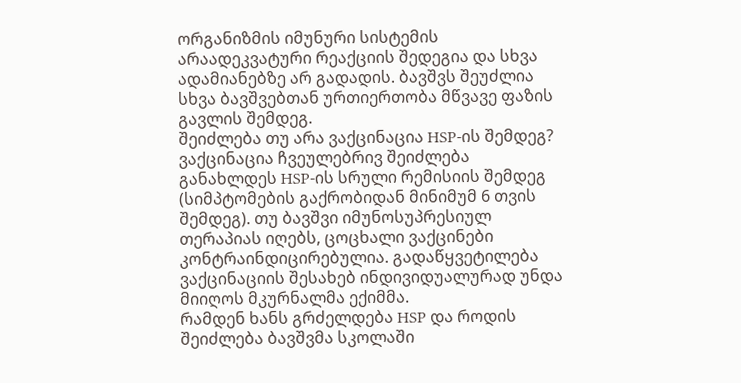ორგანიზმის იმუნური სისტემის არაადეკვატური რეაქციის შედეგია და სხვა ადამიანებზე არ გადადის. ბავშვს შეუძლია სხვა ბავშვებთან ურთიერთობა მწვავე ფაზის გავლის შემდეგ.
შეიძლება თუ არა ვაქცინაცია HSP-ის შემდეგ?
ვაქცინაცია ჩვეულებრივ შეიძლება განახლდეს HSP-ის სრული რემისიის შემდეგ (სიმპტომების გაქრობიდან მინიმუმ 6 თვის შემდეგ). თუ ბავშვი იმუნოსუპრესიულ თერაპიას იღებს, ცოცხალი ვაქცინები კონტრაინდიცირებულია. გადაწყვეტილება ვაქცინაციის შესახებ ინდივიდუალურად უნდა მიიღოს მკურნალმა ექიმმა.
რამდენ ხანს გრძელდება HSP და როდის შეიძლება ბავშვმა სკოლაში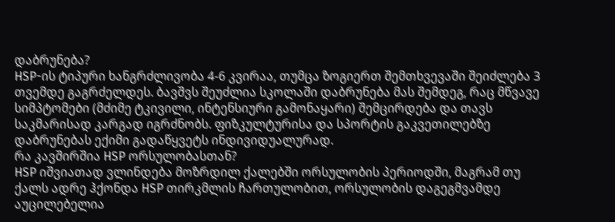დაბრუნება?
HSP-ის ტიპური ხანგრძლივობა 4-6 კვირაა, თუმცა ზოგიერთ შემთხვევაში შეიძლება 3 თვემდე გაგრძელდეს. ბავშვს შეუძლია სკოლაში დაბრუნება მას შემდეგ, რაც მწვავე სიმპტომები (მძიმე ტკივილი, ინტენსიური გამონაყარი) შემცირდება და თავს საკმარისად კარგად იგრძნობს. ფიზკულტურისა და სპორტის გაკვეთილებზე დაბრუნებას ექიმი გადაწყვეტს ინდივიდუალურად.
რა კავშირშია HSP ორსულობასთან?
HSP იშვიათად ვლინდება მოზრდილ ქალებში ორსულობის პერიოდში, მაგრამ თუ ქალს ადრე ჰქონდა HSP თირკმლის ჩართულობით, ორსულობის დაგეგმვამდე აუცილებელია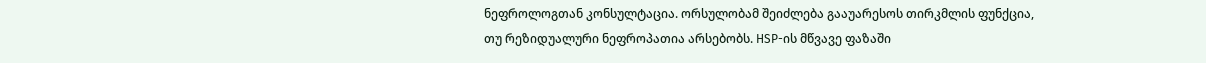ნეფროლოგთან კონსულტაცია. ორსულობამ შეიძლება გააუარესოს თირკმლის ფუნქცია, თუ რეზიდუალური ნეფროპათია არსებობს. HSP-ის მწვავე ფაზაში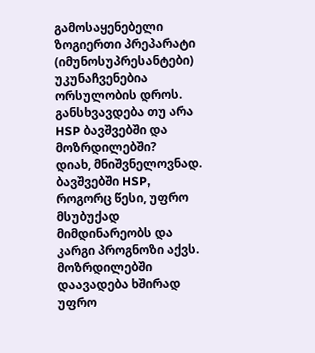გამოსაყენებელი ზოგიერთი პრეპარატი (იმუნოსუპრესანტები) უკუნაჩვენებია ორსულობის დროს.
განსხვავდება თუ არა HSP ბავშვებში და მოზრდილებში?
დიახ, მნიშვნელოვნად. ბავშვებში HSP, როგორც წესი, უფრო მსუბუქად მიმდინარეობს და კარგი პროგნოზი აქვს. მოზრდილებში დაავადება ხშირად უფრო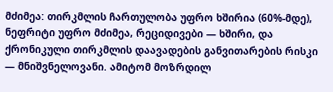მძიმეა: თირკმლის ჩართულობა უფრო ხშირია (60%-მდე), ნეფრიტი უფრო მძიმეა, რეციდივები — ხშირი, და ქრონიკული თირკმლის დაავადების განვითარების რისკი — მნიშვნელოვანი. ამიტომ მოზრდილ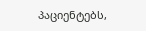პაციენტებს,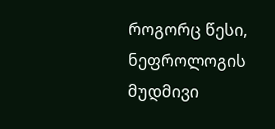როგორც წესი, ნეფროლოგის მუდმივი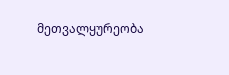მეთვალყურეობა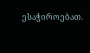ესაჭიროებათ.